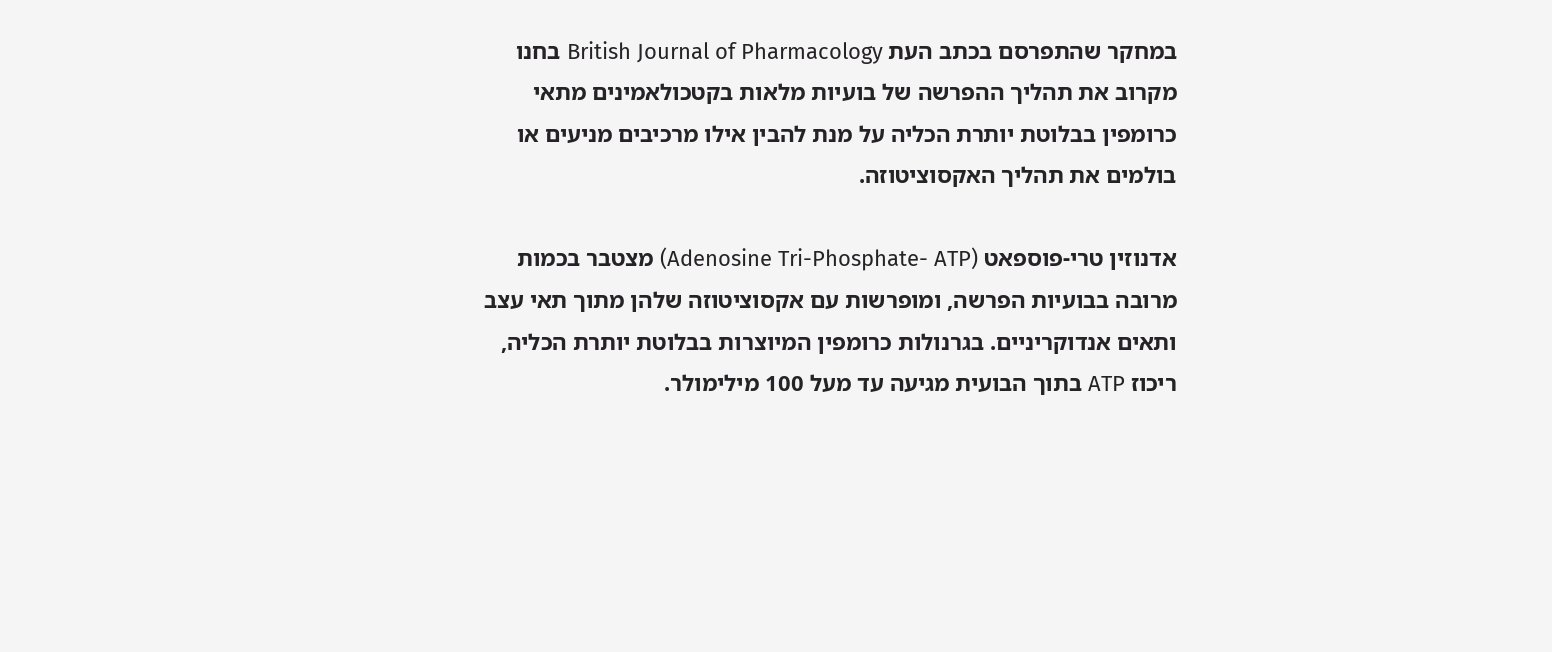במחקר שהתפרסם בכתב העת British Journal of Pharmacology בחנו מקרוב את תהליך ההפרשה של בועיות מלאות בקטכולאמינים מתאי כרומפין בבלוטת יותרת הכליה על מנת להבין אילו מרכיבים מניעים או בולמים את תהליך האקסוציטוזה.

אדנוזין טרי-פוספאט (Adenosine Tri-Phosphate- ATP) מצטבר בכמות מרובה בבועיות הפרשה, ומופרשות עם אקסוציטוזה שלהן מתוך תאי עצב ותאים אנדוקריניים. בגרנולות כרומפין המיוצרות בבלוטת יותרת הכליה, ריכוז ATP בתוך הבועית מגיעה עד מעל 100 מילימולר.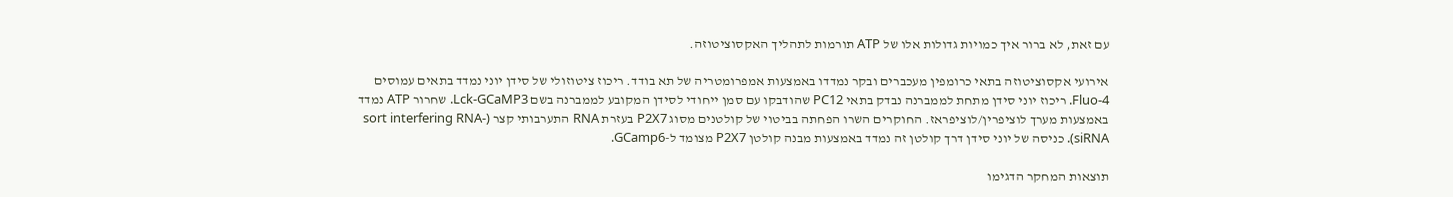עם זאת, לא ברור איך כמויות גדולות אלו של ATP תורמות לתהליך האקסוציטוזה.

אירועי אקסוציטוזה בתאי כרומפין מעכברים ובקר נמדדו באמצעות אמפרומטריה של תא בודד. ריכוז ציטוזולי של סידן יוני נמדד בתאים עמוסים Fluo-4. ריכוז יוני סידן מתחת לממברנה נבדק בתאי PC12 שהודבקו עם סמן ייחודי לסידן המקובע לממברנה בשם Lck-GCaMP3. שחרור ATP נמדד באמצעות מערך לוציפרין/לוציפראז. החוקרים השרו הפחתה בביטוי של קולטנים מסוג P2X7 בעזרת RNA התערבותי קצר (sort interfering RNA- siRNA). כניסה של יוני סידן דרך קולטן זה נמדד באמצעות מבנה קולטן P2X7 מצומד ל-GCamp6.

תוצאות המחקר הדגימו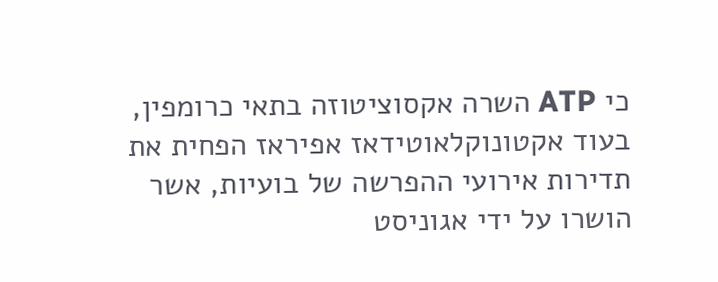כי ATP השרה אקסוציטוזה בתאי כרומפין, בעוד אקטונוקלאוטידאז אפיראז הפחית את תדירות אירועי ההפרשה של בועיות, אשר הושרו על ידי אגוניסט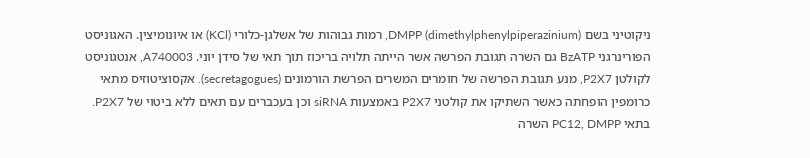ניקוטיני בשם DMPP (dimethylphenylpiperazinium), רמות גבוהות של אשלגן-כלורי (KCl) או איונומיצין. האגוניסט הפורינרגני BzATP גם השרה תגובת הפרשה אשר הייתה תלויה בריכוז תוך תאי של סידן יוני. A740003, אנטגוניסט לקולטן P2X7, מנע תגובת הפרשה של חומרים המשרים הפרשת הורמונים (secretagogues). אקסוציטוזיס מתאי כרומפין הופחתה כאשר השתיקו את קולטני P2X7 באמצעות siRNA וכן בעכברים עם תאים ללא ביטוי של P2X7. בתאי PC12, DMPP השרה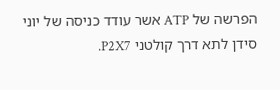הפרשה של ATP אשר עודד כניסה של יוני סידן לתא דרך קולטני P2X7.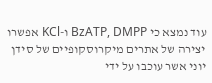עוד נמצא כי BzATP, DMPP ו-KCl אפשרו יצירה של אתרים מיקרוסקופיים של סידן יוני אשר עוכבו על ידי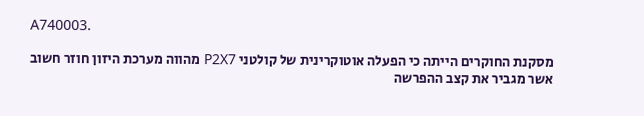A740003.

מסקנת החוקרים הייתה כי הפעלה אוטוקרינית של קולטני P2X7 מהווה מערכת היזון חוזר חשוב אשר מגביר את קצב ההפרשה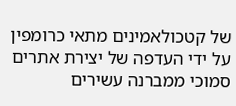של קטכולאמינים מתאי כרומפין על ידי העדפה של יצירת אתרים סמוכי ממברנה עשירים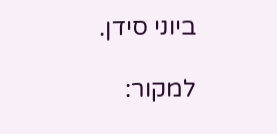ביוני סידן.

למקור: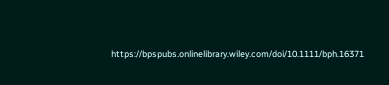https://bpspubs.onlinelibrary.wiley.com/doi/10.1111/bph.16371